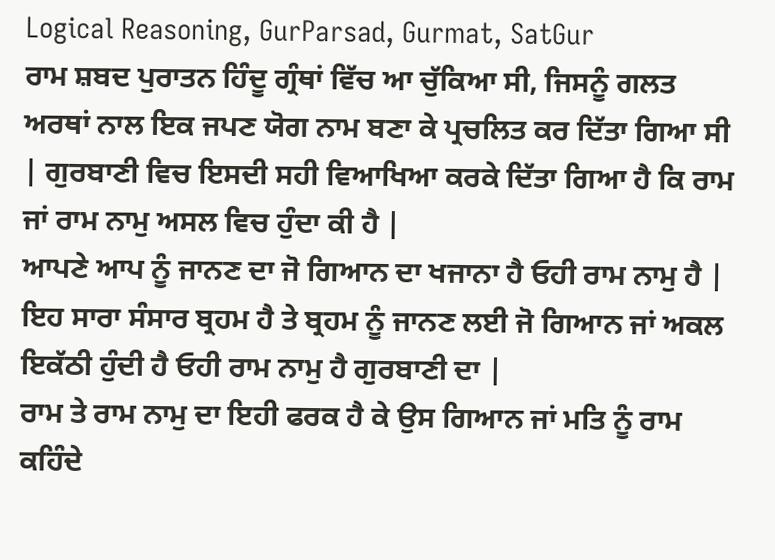Logical Reasoning, GurParsad, Gurmat, SatGur
ਰਾਮ ਸ਼ਬਦ ਪੁਰਾਤਨ ਹਿੰਦੂ ਗ੍ਰੰਥਾਂ ਵਿੱਚ ਆ ਚੁੱਕਿਆ ਸੀ, ਜਿਸਨੂੰ ਗਲਤ ਅਰਥਾਂ ਨਾਲ ਇਕ ਜਪਣ ਯੋਗ ਨਾਮ ਬਣਾ ਕੇ ਪ੍ਰਚਲਿਤ ਕਰ ਦਿੱਤਾ ਗਿਆ ਸੀ | ਗੁਰਬਾਣੀ ਵਿਚ ਇਸਦੀ ਸਹੀ ਵਿਆਖਿਆ ਕਰਕੇ ਦਿੱਤਾ ਗਿਆ ਹੈ ਕਿ ਰਾਮ ਜਾਂ ਰਾਮ ਨਾਮੁ ਅਸਲ ਵਿਚ ਹੁੰਦਾ ਕੀ ਹੈ |
ਆਪਣੇ ਆਪ ਨੂੰ ਜਾਨਣ ਦਾ ਜੋ ਗਿਆਨ ਦਾ ਖਜਾਨਾ ਹੈ ਓਹੀ ਰਾਮ ਨਾਮੁ ਹੈ | ਇਹ ਸਾਰਾ ਸੰਸਾਰ ਬ੍ਰਹਮ ਹੈ ਤੇ ਬ੍ਰਹਮ ਨੂੰ ਜਾਨਣ ਲਈ ਜੋ ਗਿਆਨ ਜਾਂ ਅਕਲ ਇਕੱਠੀ ਹੁੰਦੀ ਹੈ ਓਹੀ ਰਾਮ ਨਾਮੁ ਹੈ ਗੁਰਬਾਣੀ ਦਾ |
ਰਾਮ ਤੇ ਰਾਮ ਨਾਮੁ ਦਾ ਇਹੀ ਫਰਕ ਹੈ ਕੇ ਉਸ ਗਿਆਨ ਜਾਂ ਮਤਿ ਨੂੰ ਰਾਮ ਕਹਿੰਦੇ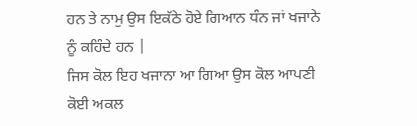ਹਨ ਤੇ ਨਾਮੁ ਉਸ ਇਕੱਠੇ ਹੋਏ ਗਿਆਨ ਧੰਨ ਜਾਂ ਖਜਾਨੇ ਨੂੰ ਕਹਿੰਦੇ ਹਨ |
ਜਿਸ ਕੋਲ ਇਹ ਖਜਾਨਾ ਆ ਗਿਆ ਉਸ ਕੋਲ ਆਪਣੀ ਕੋਈ ਅਕਲ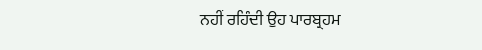ਨਹੀਂ ਰਹਿੰਦੀ ਉਹ ਪਾਰਬ੍ਰਹਮ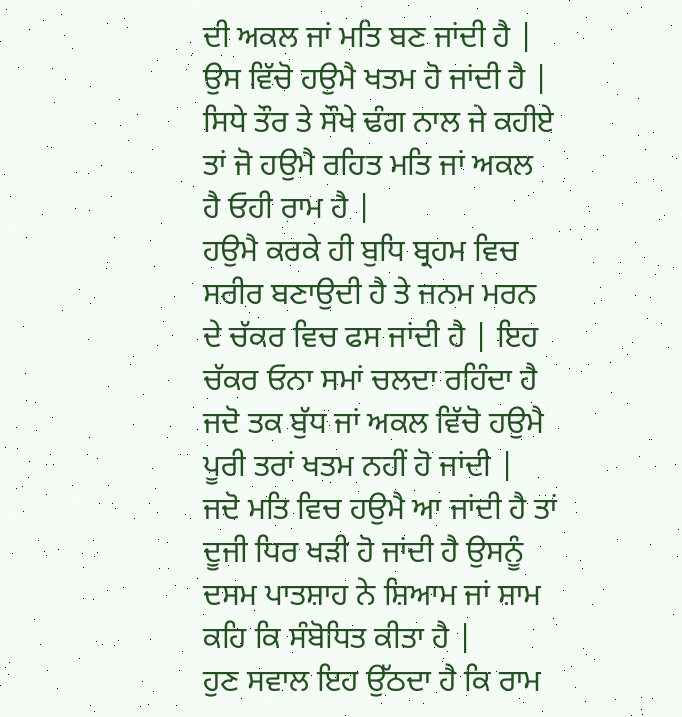ਦੀ ਅਕਲ ਜਾਂ ਮਤਿ ਬਣ ਜਾਂਦੀ ਹੈ | ਉਸ ਵਿੱਚੋ ਹਉਮੈ ਖਤਮ ਹੋ ਜਾਂਦੀ ਹੈ | ਸਿਧੇ ਤੌਰ ਤੇ ਸੌਖੇ ਢੰਗ ਨਾਲ ਜੇ ਕਹੀਏ ਤਾਂ ਜੋ ਹਉਮੈ ਰਹਿਤ ਮਤਿ ਜਾਂ ਅਕਲ ਹੈ ਓਹੀ ਰਾਮ ਹੈ |
ਹਉਮੈ ਕਰਕੇ ਹੀ ਬੁਧਿ ਬ੍ਰਹਮ ਵਿਚ ਸਰੀਰ ਬਣਾਉਦੀ ਹੈ ਤੇ ਜਨਮ ਮਰਨ ਦੇ ਚੱਕਰ ਵਿਚ ਫਸ ਜਾਂਦੀ ਹੈ | ਇਹ ਚੱਕਰ ਓਨਾ ਸਮਾਂ ਚਲਦਾ ਰਹਿੰਦਾ ਹੈ ਜਦੋ ਤਕ ਬੁੱਧ ਜਾਂ ਅਕਲ ਵਿੱਚੋ ਹਉਮੈ ਪੂਰੀ ਤਰਾਂ ਖਤਮ ਨਹੀਂ ਹੋ ਜਾਂਦੀ | ਜਦੋ ਮਤਿ ਵਿਚ ਹਉਮੈ ਆ ਜਾਂਦੀ ਹੈ ਤਾਂ ਦੂਜੀ ਧਿਰ ਖੜੀ ਹੋ ਜਾਂਦੀ ਹੈ ਉਸਨੂੰ ਦਸਮ ਪਾਤਸ਼ਾਹ ਨੇ ਸ਼ਿਆਮ ਜਾਂ ਸ਼ਾਮ ਕਹਿ ਕਿ ਸੰਬੋਧਿਤ ਕੀਤਾ ਹੈ |
ਹੁਣ ਸਵਾਲ ਇਹ ਉੱਠਦਾ ਹੈ ਕਿ ਰਾਮ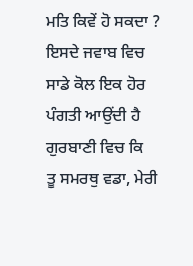ਮਤਿ ਕਿਵੇਂ ਹੋ ਸਕਦਾ ? ਇਸਦੇ ਜਵਾਬ ਵਿਚ ਸਾਡੇ ਕੋਲ ਇਕ ਹੋਰ ਪੰਗਤੀ ਆਉਂਦੀ ਹੈ ਗੁਰਬਾਣੀ ਵਿਚ ਕਿ
ਤੂ ਸਮਰਥੁ ਵਡਾ, ਮੇਰੀ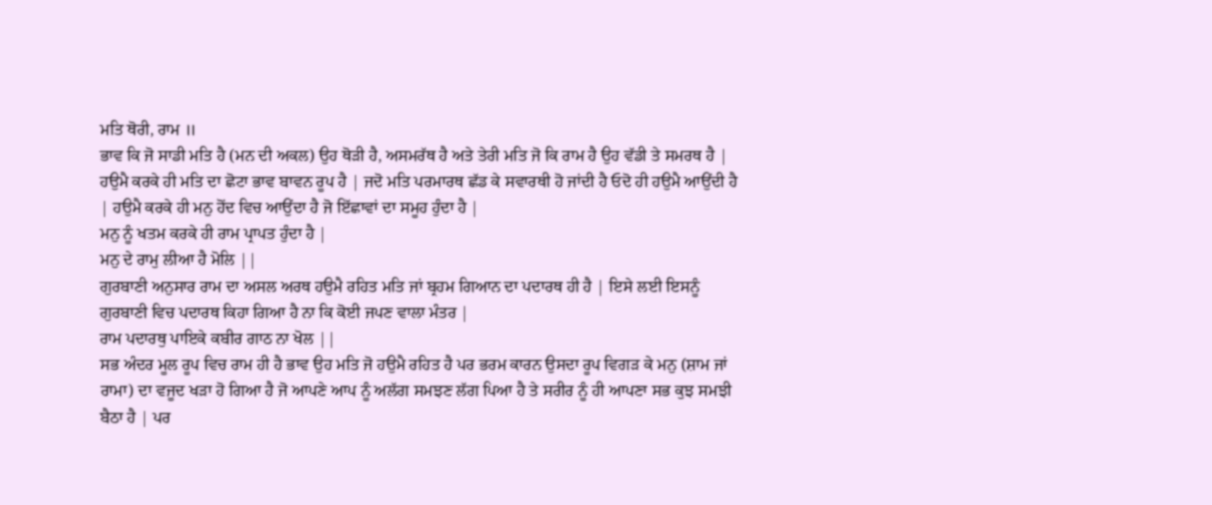ਮਤਿ ਥੋਰੀ, ਰਾਮ ॥
ਭਾਵ ਕਿ ਜੋ ਸਾਡੀ ਮਤਿ ਹੈ (ਮਨ ਦੀ ਅਕਲ) ਉਹ ਥੋੜੀ ਹੈ, ਅਸਮਰੱਥ ਹੈ ਅਤੇ ਤੇਰੀ ਮਤਿ ਜੋ ਕਿ ਰਾਮ ਹੈ ਉਹ ਵੱਡੀ ਤੇ ਸਮਰਥ ਹੈ |
ਹਉਮੈ ਕਰਕੇ ਹੀ ਮਤਿ ਦਾ ਛੋਟਾ ਭਾਵ ਬਾਵਨ ਰੂਪ ਹੈ | ਜਦੋ ਮਤਿ ਪਰਮਾਰਥ ਛੱਡ ਕੇ ਸਵਾਰਥੀ ਹੋ ਜਾਂਦੀ ਹੈ ਓਦੋ ਹੀ ਹਉਮੈ ਆਉਂਦੀ ਹੈ | ਹਉਮੈ ਕਰਕੇ ਹੀ ਮਨੁ ਹੋਂਦ ਵਿਚ ਆਉਂਦਾ ਹੈ ਜੋ ਇੱਛਾਵਾਂ ਦਾ ਸਮੂਹ ਹੁੰਦਾ ਹੈ |
ਮਨੁ ਨੂੰ ਖਤਮ ਕਰਕੇ ਹੀ ਰਾਮ ਪ੍ਰਾਪਤ ਹੁੰਦਾ ਹੈ |
ਮਨੁ ਦੇ ਰਾਮੁ ਲੀਆ ਹੈ ਮੋਲਿ ||
ਗੁਰਬਾਣੀ ਅਨੁਸਾਰ ਰਾਮ ਦਾ ਅਸਲ ਅਰਥ ਹਉਮੈ ਰਹਿਤ ਮਤਿ ਜਾਂ ਬ੍ਰਹਮ ਗਿਆਨ ਦਾ ਪਦਾਰਥ ਹੀ ਹੈ | ਇਸੇ ਲਈ ਇਸਨੂੰ ਗੁਰਬਾਣੀ ਵਿਚ ਪਦਾਰਥ ਕਿਹਾ ਗਿਆ ਹੈ ਨਾ ਕਿ ਕੋਈ ਜਪਣ ਵਾਲਾ ਮੰਤਰ |
ਰਾਮ ਪਦਾਰਥੁ ਪਾਇਕੇ ਕਬੀਰ ਗਾਠ ਨਾ ਖੋਲ ||
ਸਭ ਅੰਦਰ ਮੂਲ ਰੂਪ ਵਿਚ ਰਾਮ ਹੀ ਹੈ ਭਾਵ ਉਹ ਮਤਿ ਜੋ ਹਉਮੈ ਰਹਿਤ ਹੈ ਪਰ ਭਰਮ ਕਾਰਨ ਉਸਦਾ ਰੂਪ ਵਿਗੜ ਕੇ ਮਨੁ (ਸ਼ਾਮ ਜਾਂ ਰਾਮਾ) ਦਾ ਵਜੂਦ ਖੜਾ ਹੋ ਗਿਆ ਹੈ ਜੋ ਆਪਣੇ ਆਪ ਨੂੰ ਅਲੱਗ ਸਮਝਣ ਲੱਗ ਪਿਆ ਹੈ ਤੇ ਸਰੀਰ ਨੂੰ ਹੀ ਆਪਣਾ ਸਭ ਕੁਝ ਸਮਝੀ ਬੈਠਾ ਹੈ | ਪਰ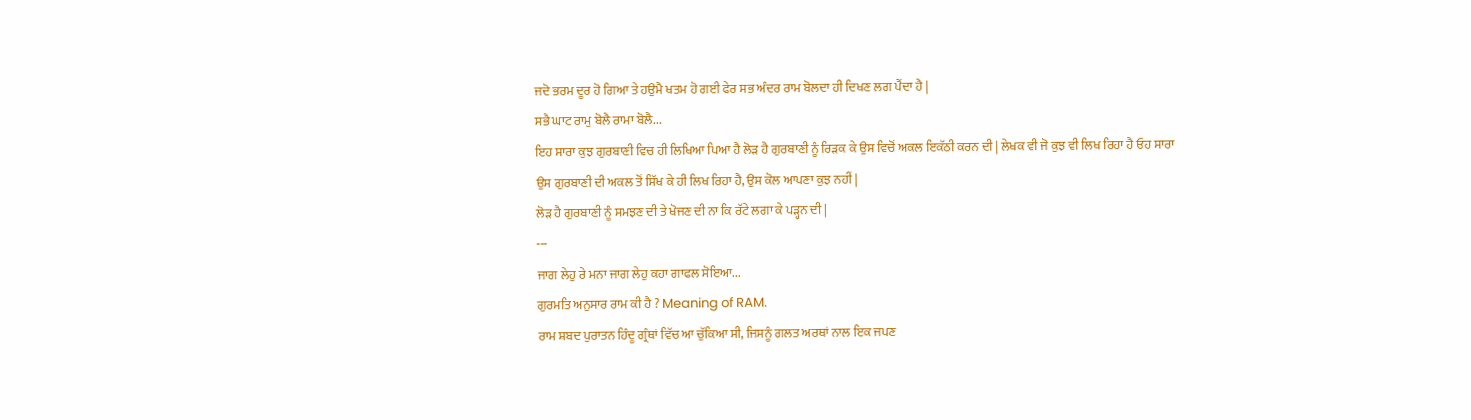ਜਦੋ ਭਰਮ ਦੂਰ ਹੋ ਗਿਆ ਤੇ ਹਉਮੈ ਖਤਮ ਹੋ ਗਈ ਫੇਰ ਸਭ ਅੰਦਰ ਰਾਮ ਬੋਲਦਾ ਹੀ ਦਿਖਣ ਲਗ ਪੈਂਦਾ ਹੈ |
ਸਭੈ ਘਾਟ ਰਾਮੁ ਬੋਲੈ ਰਾਮਾ ਬੋਲੈ...
ਇਹ ਸਾਰਾ ਕੁਝ ਗੁਰਬਾਣੀ ਵਿਚ ਹੀ ਲਿਖਿਆ ਪਿਆ ਹੈ ਲੋੜ ਹੈ ਗੁਰਬਾਣੀ ਨੂੰ ਰਿੜਕ ਕੇ ਉਸ ਵਿਚੋਂ ਅਕਲ ਇਕੱਠੀ ਕਰਨ ਦੀ | ਲੇਖਕ ਵੀ ਜੋ ਕੁਝ ਵੀ ਲਿਖ ਰਿਹਾ ਹੈ ਓਹ ਸਾਰਾ ਉਸ ਗੁਰਬਾਣੀ ਦੀ ਅਕਲ ਤੋਂ ਸਿੱਖ ਕੇ ਹੀ ਲਿਖ ਰਿਹਾ ਹੈ, ਉਸ ਕੋਲ ਆਪਣਾ ਕੁਝ ਨਹੀਂ |
ਲੋੜ ਹੈ ਗੁਰਬਾਣੀ ਨੂੰ ਸਮਝਣ ਦੀ ਤੇ ਖੋਜਣ ਦੀ ਨਾ ਕਿ ਰੱਟੇ ਲਗਾ ਕੇ ਪੜ੍ਹਨ ਦੀ |
---
ਜਾਗ ਲੇਹੁ ਰੇ ਮਨਾ ਜਾਗ ਲੇਹੁ ਕਹਾ ਗਾਫਲ ਸੋਇਆ...
ਗੁਰਮਤਿ ਅਨੁਸਾਰ ਰਾਮ ਕੀ ਹੈ ? Meaning of RAM.
ਰਾਮ ਸ਼ਬਦ ਪੁਰਾਤਨ ਹਿੰਦੂ ਗ੍ਰੰਥਾਂ ਵਿੱਚ ਆ ਚੁੱਕਿਆ ਸੀ, ਜਿਸਨੂੰ ਗਲਤ ਅਰਥਾਂ ਨਾਲ ਇਕ ਜਪਣ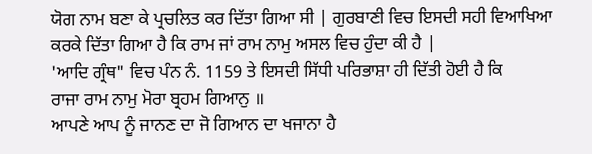ਯੋਗ ਨਾਮ ਬਣਾ ਕੇ ਪ੍ਰਚਲਿਤ ਕਰ ਦਿੱਤਾ ਗਿਆ ਸੀ | ਗੁਰਬਾਣੀ ਵਿਚ ਇਸਦੀ ਸਹੀ ਵਿਆਖਿਆ ਕਰਕੇ ਦਿੱਤਾ ਗਿਆ ਹੈ ਕਿ ਰਾਮ ਜਾਂ ਰਾਮ ਨਾਮੁ ਅਸਲ ਵਿਚ ਹੁੰਦਾ ਕੀ ਹੈ |
'ਆਦਿ ਗ੍ਰੰਥ" ਵਿਚ ਪੰਨ ਨੰ. 1159 ਤੇ ਇਸਦੀ ਸਿੱਧੀ ਪਰਿਭਾਸ਼ਾ ਹੀ ਦਿੱਤੀ ਹੋਈ ਹੈ ਕਿ
ਰਾਜਾ ਰਾਮ ਨਾਮੁ ਮੋਰਾ ਬ੍ਰਹਮ ਗਿਆਨੁ ॥
ਆਪਣੇ ਆਪ ਨੂੰ ਜਾਨਣ ਦਾ ਜੋ ਗਿਆਨ ਦਾ ਖਜਾਨਾ ਹੈ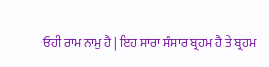ਓਹੀ ਰਾਮ ਨਾਮੁ ਹੈ | ਇਹ ਸਾਰਾ ਸੰਸਾਰ ਬ੍ਰਹਮ ਹੈ ਤੇ ਬ੍ਰਹਮ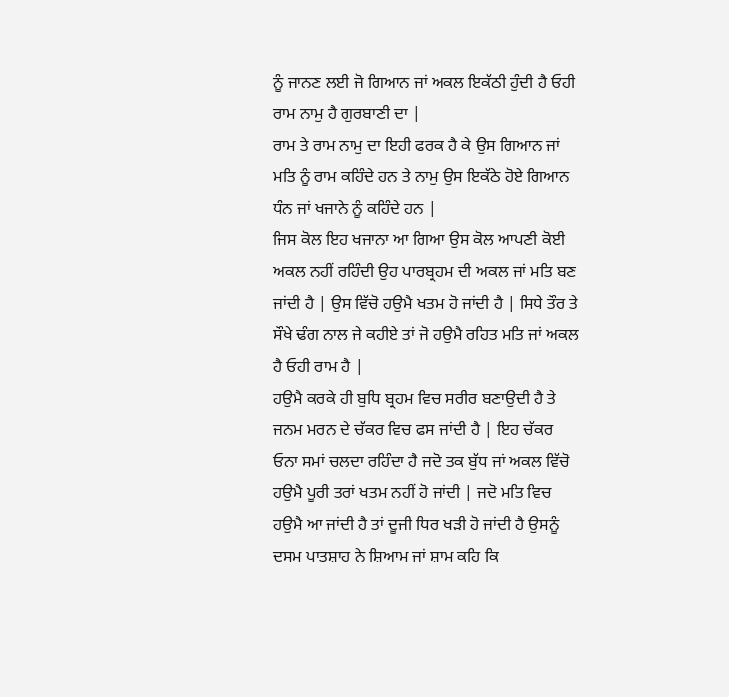ਨੂੰ ਜਾਨਣ ਲਈ ਜੋ ਗਿਆਨ ਜਾਂ ਅਕਲ ਇਕੱਠੀ ਹੁੰਦੀ ਹੈ ਓਹੀ ਰਾਮ ਨਾਮੁ ਹੈ ਗੁਰਬਾਣੀ ਦਾ |
ਰਾਮ ਤੇ ਰਾਮ ਨਾਮੁ ਦਾ ਇਹੀ ਫਰਕ ਹੈ ਕੇ ਉਸ ਗਿਆਨ ਜਾਂ ਮਤਿ ਨੂੰ ਰਾਮ ਕਹਿੰਦੇ ਹਨ ਤੇ ਨਾਮੁ ਉਸ ਇਕੱਠੇ ਹੋਏ ਗਿਆਨ ਧੰਨ ਜਾਂ ਖਜਾਨੇ ਨੂੰ ਕਹਿੰਦੇ ਹਨ |
ਜਿਸ ਕੋਲ ਇਹ ਖਜਾਨਾ ਆ ਗਿਆ ਉਸ ਕੋਲ ਆਪਣੀ ਕੋਈ ਅਕਲ ਨਹੀਂ ਰਹਿੰਦੀ ਉਹ ਪਾਰਬ੍ਰਹਮ ਦੀ ਅਕਲ ਜਾਂ ਮਤਿ ਬਣ ਜਾਂਦੀ ਹੈ | ਉਸ ਵਿੱਚੋ ਹਉਮੈ ਖਤਮ ਹੋ ਜਾਂਦੀ ਹੈ | ਸਿਧੇ ਤੌਰ ਤੇ ਸੌਖੇ ਢੰਗ ਨਾਲ ਜੇ ਕਹੀਏ ਤਾਂ ਜੋ ਹਉਮੈ ਰਹਿਤ ਮਤਿ ਜਾਂ ਅਕਲ ਹੈ ਓਹੀ ਰਾਮ ਹੈ |
ਹਉਮੈ ਕਰਕੇ ਹੀ ਬੁਧਿ ਬ੍ਰਹਮ ਵਿਚ ਸਰੀਰ ਬਣਾਉਦੀ ਹੈ ਤੇ ਜਨਮ ਮਰਨ ਦੇ ਚੱਕਰ ਵਿਚ ਫਸ ਜਾਂਦੀ ਹੈ | ਇਹ ਚੱਕਰ ਓਨਾ ਸਮਾਂ ਚਲਦਾ ਰਹਿੰਦਾ ਹੈ ਜਦੋ ਤਕ ਬੁੱਧ ਜਾਂ ਅਕਲ ਵਿੱਚੋ ਹਉਮੈ ਪੂਰੀ ਤਰਾਂ ਖਤਮ ਨਹੀਂ ਹੋ ਜਾਂਦੀ | ਜਦੋ ਮਤਿ ਵਿਚ ਹਉਮੈ ਆ ਜਾਂਦੀ ਹੈ ਤਾਂ ਦੂਜੀ ਧਿਰ ਖੜੀ ਹੋ ਜਾਂਦੀ ਹੈ ਉਸਨੂੰ ਦਸਮ ਪਾਤਸ਼ਾਹ ਨੇ ਸ਼ਿਆਮ ਜਾਂ ਸ਼ਾਮ ਕਹਿ ਕਿ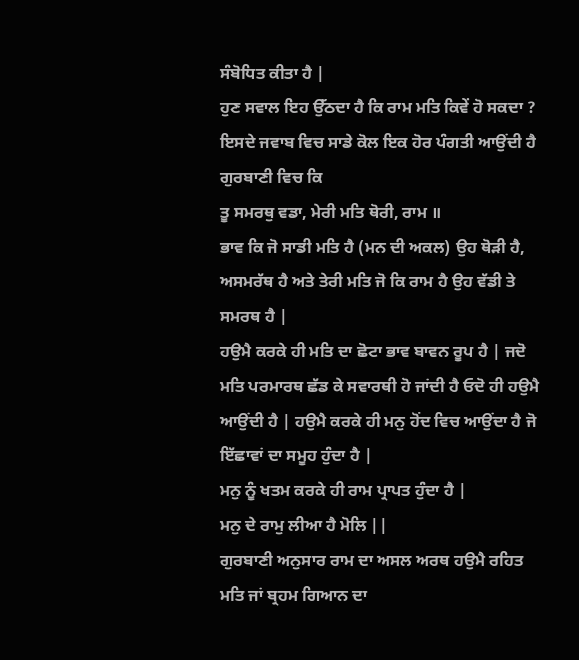ਸੰਬੋਧਿਤ ਕੀਤਾ ਹੈ |
ਹੁਣ ਸਵਾਲ ਇਹ ਉੱਠਦਾ ਹੈ ਕਿ ਰਾਮ ਮਤਿ ਕਿਵੇਂ ਹੋ ਸਕਦਾ ? ਇਸਦੇ ਜਵਾਬ ਵਿਚ ਸਾਡੇ ਕੋਲ ਇਕ ਹੋਰ ਪੰਗਤੀ ਆਉਂਦੀ ਹੈ ਗੁਰਬਾਣੀ ਵਿਚ ਕਿ
ਤੂ ਸਮਰਥੁ ਵਡਾ, ਮੇਰੀ ਮਤਿ ਥੋਰੀ, ਰਾਮ ॥
ਭਾਵ ਕਿ ਜੋ ਸਾਡੀ ਮਤਿ ਹੈ (ਮਨ ਦੀ ਅਕਲ) ਉਹ ਥੋੜੀ ਹੈ, ਅਸਮਰੱਥ ਹੈ ਅਤੇ ਤੇਰੀ ਮਤਿ ਜੋ ਕਿ ਰਾਮ ਹੈ ਉਹ ਵੱਡੀ ਤੇ ਸਮਰਥ ਹੈ |
ਹਉਮੈ ਕਰਕੇ ਹੀ ਮਤਿ ਦਾ ਛੋਟਾ ਭਾਵ ਬਾਵਨ ਰੂਪ ਹੈ | ਜਦੋ ਮਤਿ ਪਰਮਾਰਥ ਛੱਡ ਕੇ ਸਵਾਰਥੀ ਹੋ ਜਾਂਦੀ ਹੈ ਓਦੋ ਹੀ ਹਉਮੈ ਆਉਂਦੀ ਹੈ | ਹਉਮੈ ਕਰਕੇ ਹੀ ਮਨੁ ਹੋਂਦ ਵਿਚ ਆਉਂਦਾ ਹੈ ਜੋ ਇੱਛਾਵਾਂ ਦਾ ਸਮੂਹ ਹੁੰਦਾ ਹੈ |
ਮਨੁ ਨੂੰ ਖਤਮ ਕਰਕੇ ਹੀ ਰਾਮ ਪ੍ਰਾਪਤ ਹੁੰਦਾ ਹੈ |
ਮਨੁ ਦੇ ਰਾਮੁ ਲੀਆ ਹੈ ਮੋਲਿ ||
ਗੁਰਬਾਣੀ ਅਨੁਸਾਰ ਰਾਮ ਦਾ ਅਸਲ ਅਰਥ ਹਉਮੈ ਰਹਿਤ ਮਤਿ ਜਾਂ ਬ੍ਰਹਮ ਗਿਆਨ ਦਾ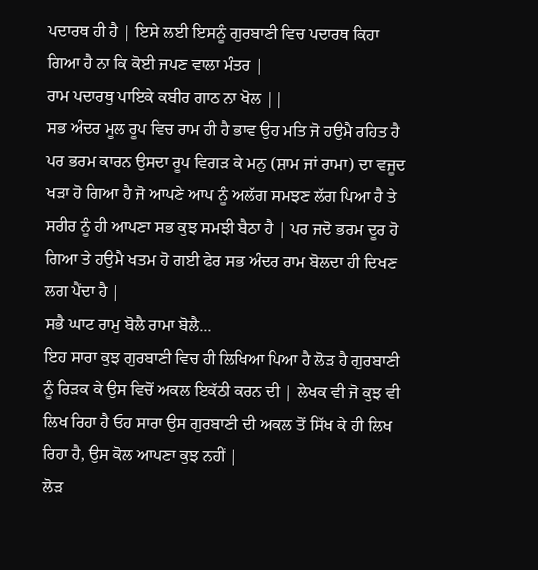ਪਦਾਰਥ ਹੀ ਹੈ | ਇਸੇ ਲਈ ਇਸਨੂੰ ਗੁਰਬਾਣੀ ਵਿਚ ਪਦਾਰਥ ਕਿਹਾ ਗਿਆ ਹੈ ਨਾ ਕਿ ਕੋਈ ਜਪਣ ਵਾਲਾ ਮੰਤਰ |
ਰਾਮ ਪਦਾਰਥੁ ਪਾਇਕੇ ਕਬੀਰ ਗਾਠ ਨਾ ਖੋਲ ||
ਸਭ ਅੰਦਰ ਮੂਲ ਰੂਪ ਵਿਚ ਰਾਮ ਹੀ ਹੈ ਭਾਵ ਉਹ ਮਤਿ ਜੋ ਹਉਮੈ ਰਹਿਤ ਹੈ ਪਰ ਭਰਮ ਕਾਰਨ ਉਸਦਾ ਰੂਪ ਵਿਗੜ ਕੇ ਮਨੁ (ਸ਼ਾਮ ਜਾਂ ਰਾਮਾ) ਦਾ ਵਜੂਦ ਖੜਾ ਹੋ ਗਿਆ ਹੈ ਜੋ ਆਪਣੇ ਆਪ ਨੂੰ ਅਲੱਗ ਸਮਝਣ ਲੱਗ ਪਿਆ ਹੈ ਤੇ ਸਰੀਰ ਨੂੰ ਹੀ ਆਪਣਾ ਸਭ ਕੁਝ ਸਮਝੀ ਬੈਠਾ ਹੈ | ਪਰ ਜਦੋ ਭਰਮ ਦੂਰ ਹੋ ਗਿਆ ਤੇ ਹਉਮੈ ਖਤਮ ਹੋ ਗਈ ਫੇਰ ਸਭ ਅੰਦਰ ਰਾਮ ਬੋਲਦਾ ਹੀ ਦਿਖਣ ਲਗ ਪੈਂਦਾ ਹੈ |
ਸਭੈ ਘਾਟ ਰਾਮੁ ਬੋਲੈ ਰਾਮਾ ਬੋਲੈ...
ਇਹ ਸਾਰਾ ਕੁਝ ਗੁਰਬਾਣੀ ਵਿਚ ਹੀ ਲਿਖਿਆ ਪਿਆ ਹੈ ਲੋੜ ਹੈ ਗੁਰਬਾਣੀ ਨੂੰ ਰਿੜਕ ਕੇ ਉਸ ਵਿਚੋਂ ਅਕਲ ਇਕੱਠੀ ਕਰਨ ਦੀ | ਲੇਖਕ ਵੀ ਜੋ ਕੁਝ ਵੀ ਲਿਖ ਰਿਹਾ ਹੈ ਓਹ ਸਾਰਾ ਉਸ ਗੁਰਬਾਣੀ ਦੀ ਅਕਲ ਤੋਂ ਸਿੱਖ ਕੇ ਹੀ ਲਿਖ ਰਿਹਾ ਹੈ, ਉਸ ਕੋਲ ਆਪਣਾ ਕੁਝ ਨਹੀਂ |
ਲੋੜ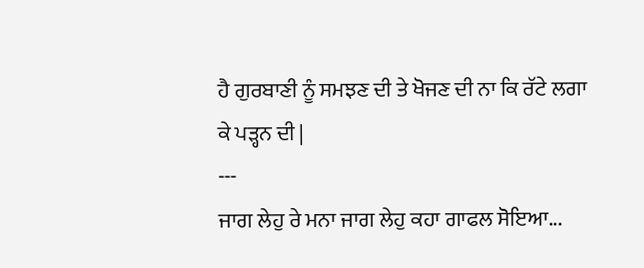ਹੈ ਗੁਰਬਾਣੀ ਨੂੰ ਸਮਝਣ ਦੀ ਤੇ ਖੋਜਣ ਦੀ ਨਾ ਕਿ ਰੱਟੇ ਲਗਾ ਕੇ ਪੜ੍ਹਨ ਦੀ |
---
ਜਾਗ ਲੇਹੁ ਰੇ ਮਨਾ ਜਾਗ ਲੇਹੁ ਕਹਾ ਗਾਫਲ ਸੋਇਆ...